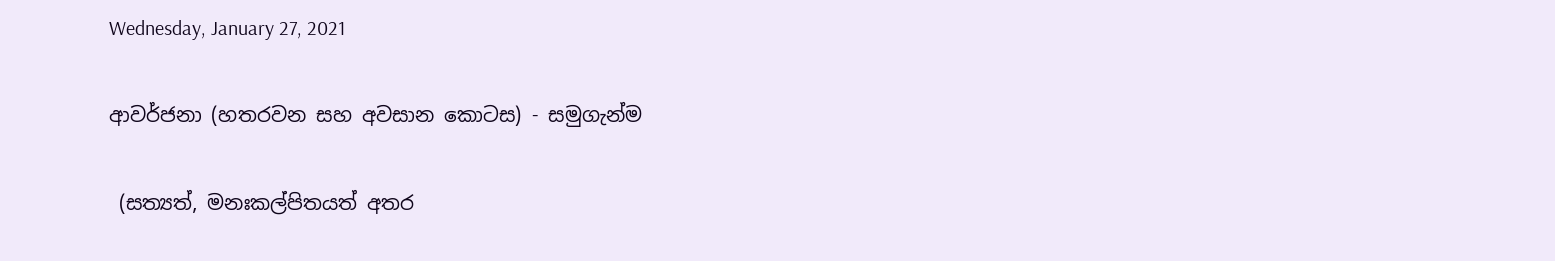Wednesday, January 27, 2021

ආවර්ජනා (හතරවන සහ අවසාන කොටස) - සමුගැන්ම

 (සත්‍යත්, මනඃකල්පිතයත් අතර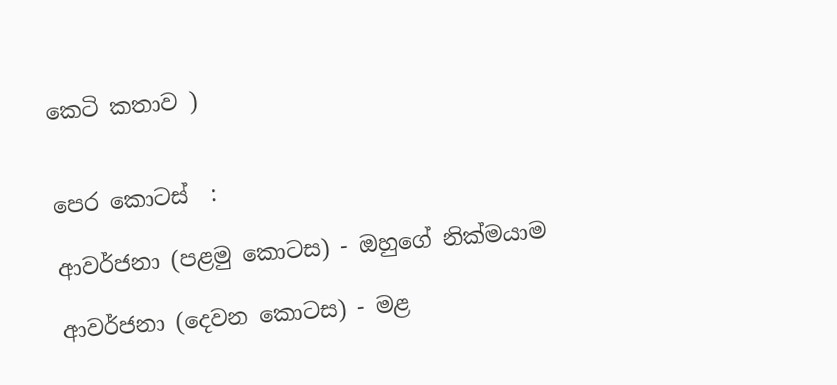කෙටි කතාව )


පෙර කොටස්  :

ආවර්ජනා (පළමු කොටස) - ඔහුගේ නික්මයාම

ආවර්ජනා (දෙවන කොටස) - මළ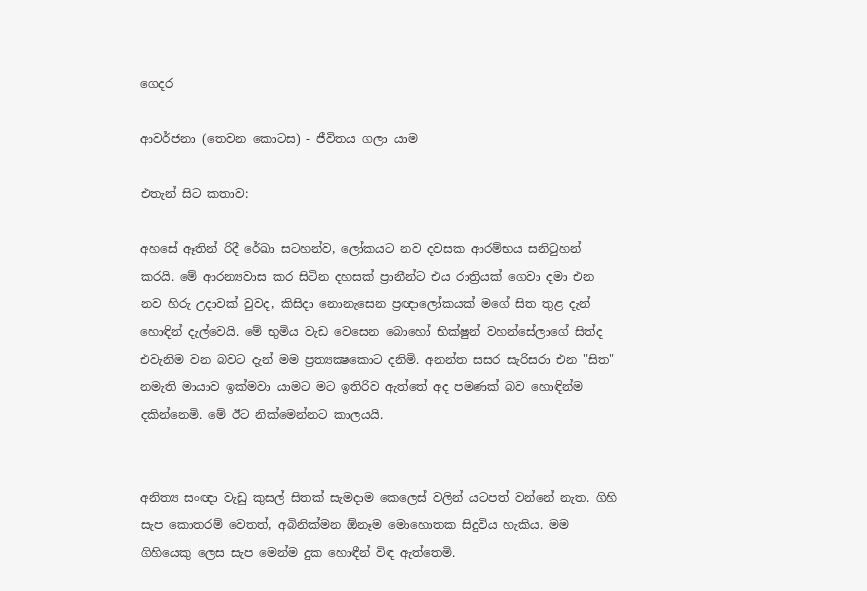ගෙදර

ආවර්ජනා (තෙවන කොටස) - ජීවිතය ගලා යාම

එතැන් සිට කතාව:

අහසේ ඈතින් රිදී රේඛා සටහන්ව, ලෝකයට නව දවසක ආරම්භය සනිටුහන් කරයි. මේ ආරන්‍යවාස කර සිටින දහසක් ප්‍රානීන්ට එය රාත්‍රියක් ගෙවා දමා එන නව හිරු උදාවක් වුවද, කිසිදා නොනැසෙන ප්‍රඥාලෝකයක් මගේ සිත තුළ දැන් හොඳින් දැල්වෙයි. මේ භුමිය වැඩ වෙසෙන බොහෝ භික්ෂුන් වහන්සේලාගේ සිත්ද එවැනිම වන බවට දැන් මම ප්‍රත්‍යක්‍ෂකොට දනිමි. අනන්ත සසර සැරිසරා එන "සිත" නමැති මායාව ඉක්මවා යාමට මට ඉතිරිව ඇත්තේ අද පමණක් බව හොඳින්ම දකින්නෙමි. මේ ඊට නික්මෙන්නට කාලයයි.


අනිත්‍ය සංඥා වැඩු කුසල් සිතක් සැමදාම කෙලෙස් වලින් යටපත් වන්නේ නැත. ගිහි සැප කොතරම් වෙතත්, අබිනික්මන ඕනෑම මොහොතක සිදුවිය හැකිය. මම ගිහියෙකු ලෙස සැප මෙන්ම දුක හොඳීන් විඳ ඇත්තෙමි.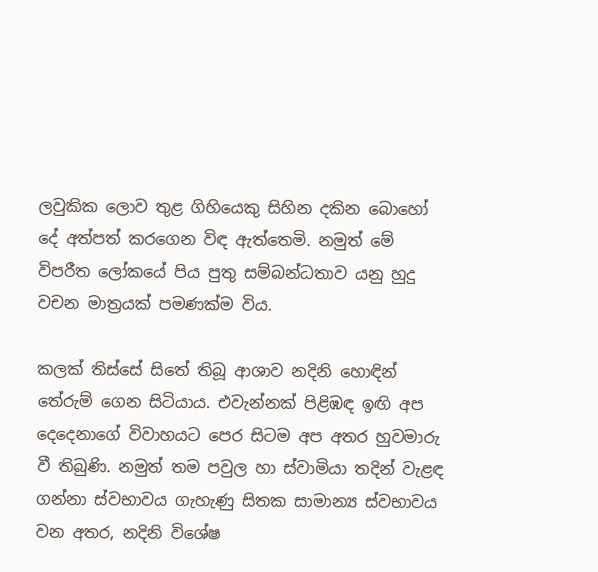ලවුකික ලොව තුළ ගිහියෙකු සිහින දකින බොහෝ දේ අත්පත් කරගෙන විඳ ඇත්තෙමි. නමුත් මේ විපරීත ලෝකයේ පිය පුතු සම්බන්ධතාව යනු හුදු වචන මාත්‍රයක් පමණක්ම විය.

කලක් තිස්සේ සිතේ තිබූ ආශාව නදිනි හොඳින් තේරුම් ගෙන සිටියාය. එවැන්නක් පිළිඹඳ ඉඟි අප දෙදෙනාගේ විවාහයට පෙර සිටම අප අතර හුවමාරු වී තිබුණි. නමුත් තම පවුල හා ස්වාමියා තදින් වැළඳ ගන්නා ස්වභාවය ගැහැණු සිතක සාමාන්‍ය ස්වභාවය වන අතර, නදිනි විශේෂ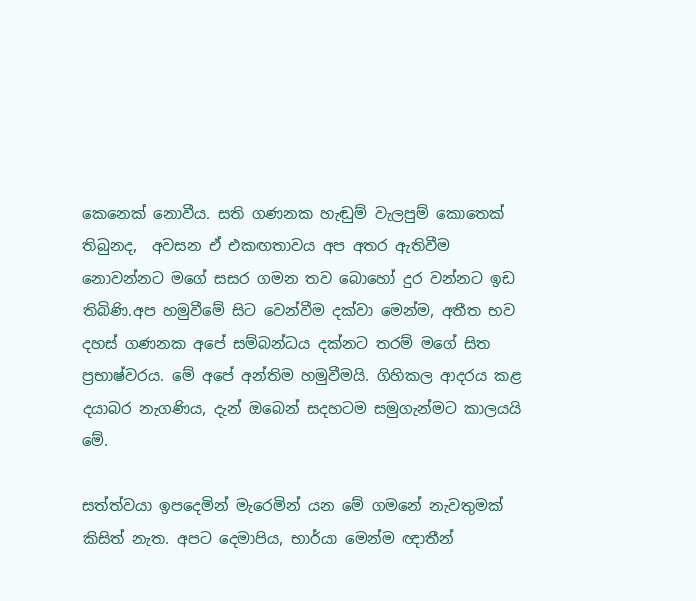කෙනෙක් නොවීය. සති ගණනක හැඬුම් වැලපුම් කොතෙක් තිබුනද,  අවසන ඒ එකඟතාවය අප අතර ඇතිවීම නොවන්නට මගේ සසර ගමන තව බොහෝ දුර වන්නට ඉඩ තිබිණි.අප හමුවීමේ සිට වෙන්වීම දක්වා මෙන්ම, අතීත භව දහස් ගණනක අපේ සම්බන්ධය දක්නට තරම් මගේ සිත ප්‍රභාෂ්වරය. මේ අපේ අන්තිම හමුවීමයි. ගිහිකල ආදරය කළ දයාබර නැගණිය, දැන් ඔබෙන් සදහටම සමුගැන්මට කාලයයි මේ.

සත්ත්වයා ඉපදෙමින් මැරෙමින් යන මේ ගමනේ නැවතුමක් කිසිත් නැත. අපට දෙමාපිය, භාර්යා මෙන්ම ඥාතීන්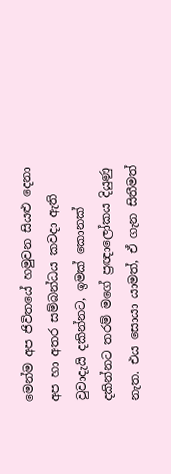මෙන්ම අප ජිවිතයේ හමුවන සියළු දෙනා අප හා අතර සම්බන්ධය කවදා ඇති වුවාදැයි දකින්නට, ඉමක් කොනක් දකින්නට තරම් මගේ ප්‍රඥාලෝකය දියුණු නැත. එය සොයා යාමත්, ඒ ගැන සිතීමත්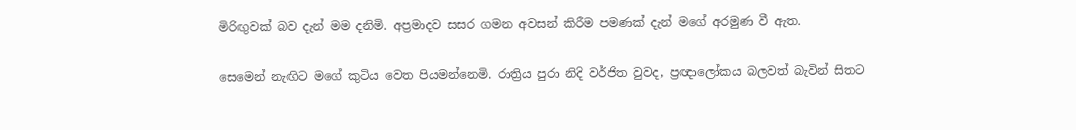මිරිඟුවක් බව දැන් මම දනිමි. අප්‍රමාදව සසර ගමන අවසන් කිරීම පමණක් දැන් මගේ අරමුණ වී ඇත.

සෙමෙන් නැඟිට මගේ කුටිය වෙත පියමන්නෙමි. රාත්‍රිය පුරා නිදි වර්ජිත වුවද, ප්‍රඥාලෝකය බලවත් බැවින් සිතට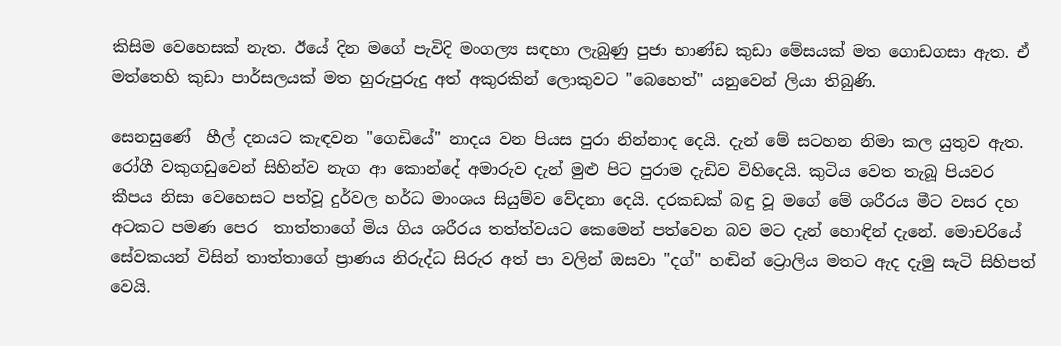කිසිම වෙහෙසක් නැත. ඊයේ දින මගේ පැවිදි මංගල්‍ය සඳහා ලැබුණු පුජා භාණ්ඩ කුඩා මේසයක් මත ගොඩගසා ඇත. ඒ මත්තෙහි කුඩා පාර්සලයක් මත හුරුපුරුදු අත් අකුරකින් ලොකුවට "බෙහෙත්" යනුවෙන් ලියා තිබුණි.

සෙනසුණේ  හීල් දනයට කැඳවන "ගෙඩියේ" නාදය වන පියස පුරා නින්නාද දෙයි. දැන් මේ සටහන නිමා කල යුතුව ඇත. රෝගී වකුගඩුවෙන් සිහින්ව නැග ආ කොන්දේ අමාරුව දැන් මුළු පිට පුරාම දැඩිව විහිදෙයි. කුටිය වෙත තැබූ පියවර කීපය නිසා වෙහෙසට පත්වූ දුර්වල හර්ධ මාංශය සියුම්ව වේදනා දෙයි. දරකඩක් බඳු වූ මගේ මේ ශරීරය මීට වසර දහ අටකට පමණ පෙර  තාත්තාගේ මිය ගිය ශරීරය තත්ත්වයට කෙමෙන් පත්වෙන බව මට දැන් හොඳින් දැනේ. මොචරියේ සේවකයන් විසින් තාත්තාගේ ප්‍රාණය නිරුද්ධ සිරුර අත් පා වලින් ඔසවා "දග්" හඬින් ට්‍රොලිය මතට ඇද දැමු සැටි සිහිපත් වෙයි.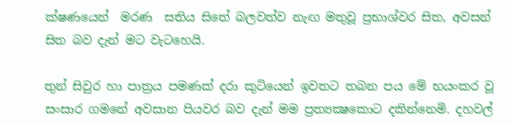ක්ෂණයෙන්  මරණ  සතිය සිතේ බලවත්ව නැඟ මතුවූ ප්‍රභාශ්වර සිත, අවසන් සිත බව දැන් මට වැටහෙයි.

තුන් සිවුර හා පාත්‍රය පමණක් දරා කුටියෙන් ඉවතට තබන පය මේ භයංකර වූ සංසාර ගමනේ අවසාන පියවර බව දැන් මම ප්‍රත්‍යක්‍ෂකොට දකින්නෙමි. දහවල්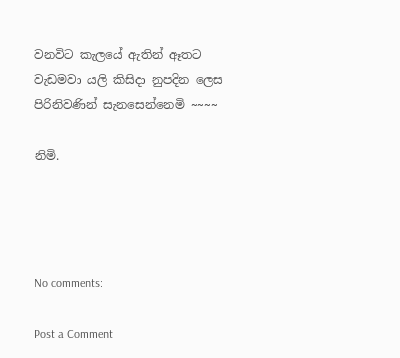වනවිට කැලයේ ඇතින් ඈතට වැඩමවා යලි කිසිදා නුපදින ලෙස  පිරිනිවණින් සැනසෙන්නෙමි ~~~~

නිමි.




No comments:

Post a Comment